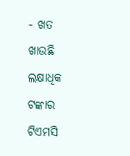- ଖତ ଖାଉଛି ଲକ୍ଷାଧିକ ଟଙ୍କାର ଟିଏମସି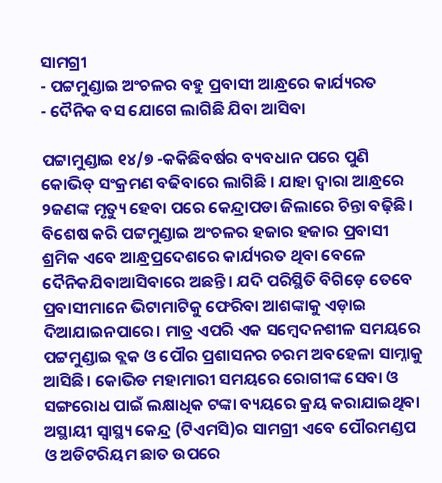ସାମଗ୍ରୀ
- ପଟ୍ଟମୁଣ୍ଡାଇ ଅଂଚଳର ବହୁ ପ୍ରବାସୀ ଆନ୍ଧ୍ରରେ କାର୍ଯ୍ୟରତ
- ଦୈନିକ ବସ ଯୋଗେ ଲାଗିଛି ଯିବା ଆସିବା

ପଟ୍ଟାମୁଣ୍ଡାଇ ୧୪/୭ -କକିଛିବର୍ଷର ବ୍ୟବଧାନ ପରେ ପୁଣି କୋଭିଡ୍ ସଂକ୍ରମଣ ବଢିବାରେ ଲାଗିଛି । ଯାହା ଦ୍ୱାରା ଆନ୍ଧ୍ରରେ ୨ଜଣଙ୍କ ମୃତ୍ୟୁ ହେବା ପରେ କେନ୍ଦ୍ରାପଡା ଜିଲାରେ ଚିନ୍ତା ବଢ଼ିଛି। ବିଶେଷ କରି ପଟ୍ଟମୁଣ୍ଡାଇ ଅଂଚଳର ହଜାର ହଜାର ପ୍ରବାସୀ ଶ୍ରମିକ ଏବେ ଆନ୍ଧ୍ରପ୍ରଦେଶରେ କାର୍ଯ୍ୟରତ ଥିବା ବେଳେ ଦୈନିକଯିବାଆସିବାରେ ଅଛନ୍ତି। ଯଦି ପରିସ୍ଥିତି ବିଗିଡ଼େ ତେବେ ପ୍ରବାସୀମାନେ ଭିଟାମାଟିକୁ ଫେରିବା ଆଶଙ୍କାକୁ ଏଡ଼ାଇ ଦିଆଯାଇନପାରେ। ମାତ୍ର ଏପରି ଏକ ସମ୍ବେଦନଶୀଳ ସମୟରେ ପଟ୍ଟମୁଣ୍ଡାଇ ବ୍ଲକ ଓ ପୌର ପ୍ରଶାସନର ଚରମ ଅବହେଳା ସାମ୍ନାକୁ ଆସିଛି। କୋଭିଡ ମହାମାରୀ ସମୟରେ ରୋଗୀଙ୍କ ସେବା ଓ ସଙ୍ଗରୋଧ ପାଇଁ ଲକ୍ଷାଧିକ ଟଙ୍କା ବ୍ୟୟରେ କ୍ରୟ କରାଯାଇଥିବା ଅସ୍ଥାୟୀ ସ୍ୱାସ୍ଥ୍ୟ କେନ୍ଦ୍ର (ଟିଏମସି)ର ସାମଗ୍ରୀ ଏବେ ପୌରମଣ୍ଡପ ଓ ଅଡିଟରିୟମ ଛାତ ଉପରେ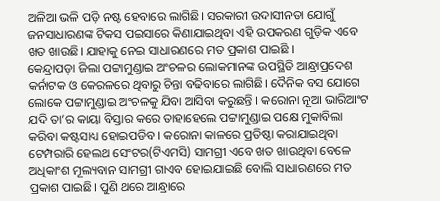ଅଳିଆ ଭଳି ପଡ଼ି ନଷ୍ଟ ହେବାରେ ଲାଗିଛି। ସରକାରୀ ଉଦାସୀନତା ଯୋଗୁଁ ଜନସାଧାରଣଙ୍କ ଟିକସ ପଇସାରେ କିଣାଯାଇଥିବା ଏହି ଉପକରଣ ଗୁଡ଼ିକ ଏବେ ଖତ ଖାଉଛି। ଯାହାକୁ ନେଇ ସାଧାରଣରେ ମତ ପ୍ରକାଶ ପାଇଛି ।
କେନ୍ଦ୍ରାପଡ଼ା ଜିଲା ପଟ୍ଟାମୁଣ୍ଡାଇ ଅଂଚଳର ଲୋକମାନଙ୍କ ଉପସ୍ଥିତି ଆନ୍ଧ୍ରାପ୍ରଦେଶ କର୍ନାଟକ ଓ କେରଳରେ ଥିବାରୁ ଚିନ୍ତା ବଢିବାରେ ଲାଗିଛି। ଦୈନିକ ବସ ଯୋଗେ ଲୋକେ ପଟ୍ଟାମୁଣ୍ଡାଇ ଅଂଚଳକୁ ଯିବା ଆସିବା କରୁଛନ୍ତି । କରୋନା ନୂଆ ଭାରିଆଂଟ ଯଦି ତା’ର କାୟା ବିସ୍ତାର କରେ ତାହାହେଲେ ପଟ୍ଟାମୁଣ୍ଡାଇ ପକ୍ଷେ ମୁକାବିଲା କରିବା କଷ୍ଟସାଧ୍ୟ ହୋଇପଡିବ । କରୋନା କାଳରେ ପ୍ରତିଷ୍ଠା କରାଯାଇଥିବା ଟେମ୍ପରାରି ହେଲଥ ସେଂଟର(ଟିଏମସି) ସାମଗ୍ରୀ ଏବେ ଖତ ଖାଉଥିବା ବେଳେ ଅଧିକାଂଶ ମୂଲ୍ୟବାନ ସାମଗ୍ରୀ ଗାଏବ ହୋଇଯାଇଛି ବୋଲି ସାଧାରଣରେ ମତ ପ୍ରକାଶ ପାଇଛି। ପୁଣି ଥରେ ଆନ୍ଧ୍ରାରେ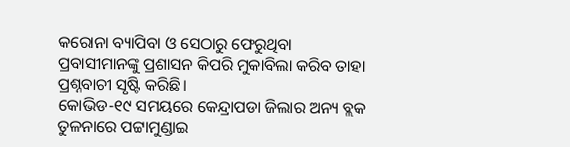କରୋନା ବ୍ୟାପିବା ଓ ସେଠାରୁ ଫେରୁଥିବା ପ୍ରବାସୀମାନଙ୍କୁ ପ୍ରଶାସନ କିପରି ମୁକାବିଲା କରିବ ତାହା ପ୍ରଶ୍ନବାଚୀ ସୃଷ୍ଟି କରିଛି।
କୋଭିଡ-୧୯ ସମୟରେ କେନ୍ଦ୍ରାପଡା ଜିଲାର ଅନ୍ୟ ବ୍ଲକ ତୁଳନାରେ ପଟ୍ଟାମୁଣ୍ଡାଇ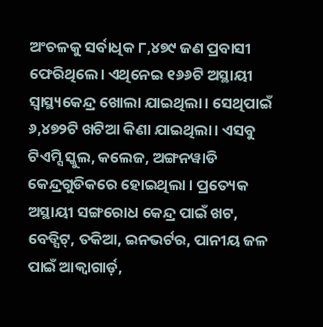ଅଂଚଳକୁ ସର୍ବାଧିକ ୮,୪୭୯ ଜଣ ପ୍ରବାସୀ ଫେରିଥିଲେ। ଏଥିନେଇ ୧୬୬ଟି ଅସ୍ଥାୟୀ ସ୍ୱାସ୍ଥ୍ୟକେନ୍ଦ୍ର ଖୋଲା ଯାଇଥିଲା। ସେଥିପାଇଁ ୬,୪୭୨ଟି ଖଟିଆ କିଣା ଯାଇଥିଲା। ଏସବୁ ଟିଏମ୍ସି ସ୍କୁଲ, କଲେଜ, ଅଙ୍ଗନୱାଡି କେନ୍ଦ୍ରଗୁଡିକରେ ହୋଇଥିଲା । ପ୍ରତ୍ୟେକ ଅସ୍ଥାୟୀ ସଙ୍ଗରୋଧ କେନ୍ଦ୍ର ପାଇଁ ଖଟ, ବେଡ୍ସିଟ୍, ତକିଆ, ଇନଭର୍ଟର, ପାନୀୟ ଜଳ ପାଇଁ ଆକ୍ୱାଗାର୍ଡ଼,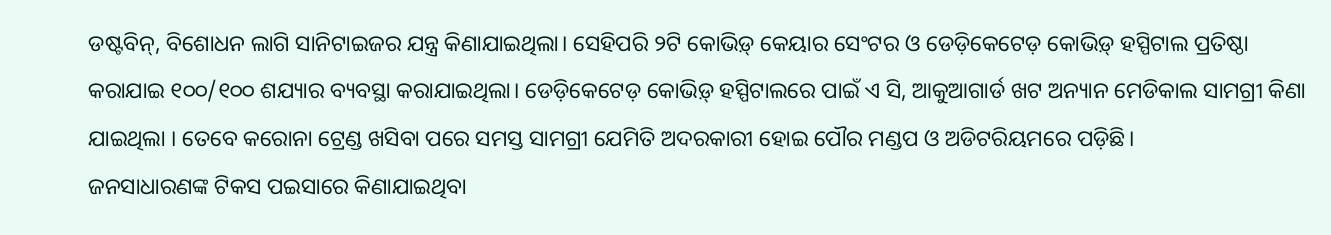ଡଷ୍ଟବିନ୍, ବିଶୋଧନ ଲାଗି ସାନିଟାଇଜର ଯନ୍ତ୍ର କିଣାଯାଇଥିଲା। ସେହିପରି ୨ଟି କୋଭିଡ଼୍ କେୟାର ସେଂଟର ଓ ଡେଡ଼ିକେଟେଡ଼ କୋଭିଡ଼୍ ହସ୍ପିଟାଲ ପ୍ରତିଷ୍ଠା କରାଯାଇ ୧୦୦/୧୦୦ ଶଯ୍ୟାର ବ୍ୟବସ୍ଥା କରାଯାଇଥିଲା। ଡେଡ଼ିକେଟେଡ଼ କୋଭିଡ଼୍ ହସ୍ପିଟାଲରେ ପାଇଁ ଏ ସି, ଆକୁଆଗାର୍ଡ ଖଟ ଅନ୍ୟାନ ମେଡିକାଲ ସାମଗ୍ରୀ କିଣା ଯାଇଥିଲା । ତେବେ କରୋନା ଟ୍ରେଣ୍ଡ ଖସିବା ପରେ ସମସ୍ତ ସାମଗ୍ରୀ ଯେମିତି ଅଦରକାରୀ ହୋଇ ପୌର ମଣ୍ଡପ ଓ ଅଡିଟରିୟମରେ ପଡ଼ିଛି।
ଜନସାଧାରଣଙ୍କ ଟିକସ ପଇସାରେ କିଣାଯାଇଥିବା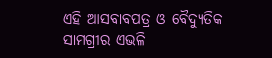ଏହି ଆସବାବପତ୍ର ଓ ବୈଦ୍ୟୁତିକ ସାମଗ୍ରୀର ଏଭଳି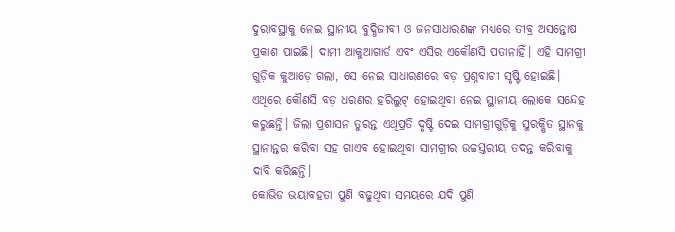ଦୁରାବସ୍ଥାକୁ ନେଇ ସ୍ଥାନୀୟ ବୁଦ୍ଧିଜୀବୀ ଓ ଜନସାଧାରଣଙ୍କ ମଧ୍ୟରେ ତୀବ୍ର ଅସନ୍ତୋଷ ପ୍ରକାଶ ପାଇଛି। ଦାମୀ ଆକୁଆଗାର୍ଡ ଏବଂ ଏସିର ଏକୌଣସି ପତାନାହିଁ। ଏହି ସାମଗ୍ରୀ ଗୁଡ଼ିକ କୁଆଡ଼େ ଗଲା, ସେ ନେଇ ସାଧାରଣରେ ବଡ଼ ପ୍ରଶ୍ନବାଚୀ ସୃଷ୍ଟି ହୋଇଛି। ଏଥିରେ କୌଣସି ବଡ଼ ଧରଣର ହରିଲୁଟ୍ ହୋଇଥିବା ନେଇ ସ୍ଥାନୀୟ ଲୋକେ ସନ୍ଦେହ କରୁଛନ୍ତି। ଜିଲା ପ୍ରଶାସନ ତୁରନ୍ତ ଏଥିପ୍ରତି ଦୃଷ୍ଟି ଦେଇ ସାମଗ୍ରୀଗୁଡ଼ିକୁ ସୁରକ୍ଷିତ ସ୍ଥାନକୁ ସ୍ଥାନାନ୍ତର କରିବା ସହ ଗାଏବ ହୋଇଥିବା ସାମଗ୍ରୀର ଉଚ୍ଚସ୍ତରୀୟ ତଦନ୍ତ କରିବାକୁ ଦାବି କରିଛନ୍ତି।
କୋଭିଡ ଭୟାବହତା ପୁଣି ବଢୁଥିବା ସମୟରେ ଯଦି ପୁଣି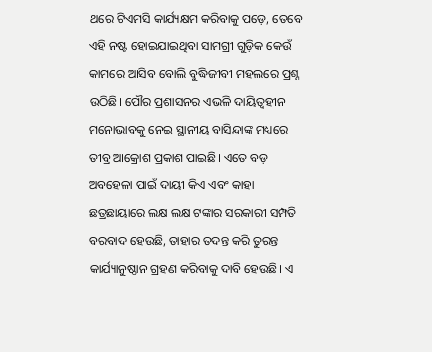ଥରେ ଟିଏମସି କାର୍ଯ୍ୟକ୍ଷମ କରିବାକୁ ପଡ଼େ, ତେବେ ଏହି ନଷ୍ଟ ହୋଇଯାଇଥିବା ସାମଗ୍ରୀ ଗୁଡ଼ିକ କେଉଁ କାମରେ ଆସିବ ବୋଲି ବୁଦ୍ଧିଜୀବୀ ମହଲରେ ପ୍ରଶ୍ନ ଉଠିଛି। ପୌର ପ୍ରଶାସନର ଏଭଳି ଦାୟିତ୍ୱହୀନ ମନୋଭାବକୁ ନେଇ ସ୍ଥାନୀୟ ବାସିନ୍ଦାଙ୍କ ମଧ୍ୟରେ ତୀବ୍ର ଆକ୍ରୋଶ ପ୍ରକାଶ ପାଇଛି। ଏତେ ବଡ଼ ଅବହେଳା ପାଇଁ ଦାୟୀ କିଏ ଏବଂ କାହା ଛତ୍ରଛାୟାରେ ଲକ୍ଷ ଲକ୍ଷ ଟଙ୍କାର ସରକାରୀ ସମ୍ପତି ବରବାଦ ହେଉଛି, ତାହାର ତଦନ୍ତ କରି ତୁରନ୍ତ କାର୍ଯ୍ୟାନୁଷ୍ଠାନ ଗ୍ରହଣ କରିବାକୁ ଦାବି ହେଉଛି। ଏ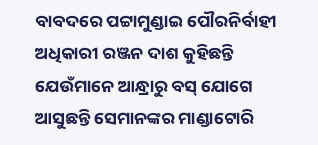ବାବଦରେ ପଟ୍ଟାମୁଣ୍ଡାଇ ପୌରନିର୍ବାହୀ ଅଧିକାରୀ ରଞ୍ଜନ ଦାଶ କୁହିଛନ୍ତି ଯେଉଁମାନେ ଆନ୍ଧ୍ରାରୁ ବସ୍ ଯୋଗେ ଆସୁଛନ୍ତି ସେମାନଙ୍କର ମାଣ୍ଡାଟୋରି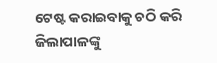ଟେଷ୍ଟ କରାଇବାକୁ ଚଠି କରି ଜିଲାପାଳଙ୍କୁ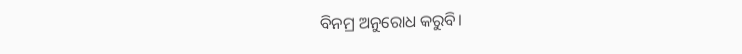ବିନମ୍ର ଅନୁରୋଧ କରୁବି।